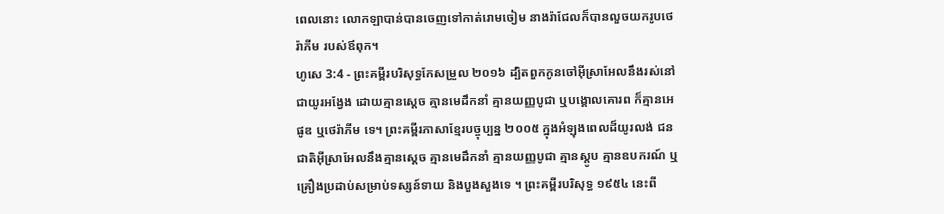ពេលនោះ លោកឡាបាន់បានចេញទៅកាត់រោមចៀម នាងរ៉ាជែលក៏បានលួចយករូបថេរ៉ាភីម របស់ឪពុក។
ហូសេ 3:4 - ព្រះគម្ពីរបរិសុទ្ធកែសម្រួល ២០១៦ ដ្បិតពួកកូនចៅអ៊ីស្រាអែលនឹងរស់នៅជាយូរអង្វែង ដោយគ្មានស្តេច គ្មានមេដឹកនាំ គ្មានយញ្ញបូជា ឬបង្គោលគោរព ក៏គ្មានអេផូឌ ឬថេរ៉ាភីម ទេ។ ព្រះគម្ពីរភាសាខ្មែរបច្ចុប្បន្ន ២០០៥ ក្នុងអំឡុងពេលដ៏យូរលង់ ជនជាតិអ៊ីស្រាអែលនឹងគ្មានស្ដេច គ្មានមេដឹកនាំ គ្មានយញ្ញបូជា គ្មានស្តូប គ្មានឧបករណ៍ ឬគ្រឿងប្រដាប់សម្រាប់ទស្សន៍ទាយ និងបួងសួងទេ ។ ព្រះគម្ពីរបរិសុទ្ធ ១៩៥៤ នេះពី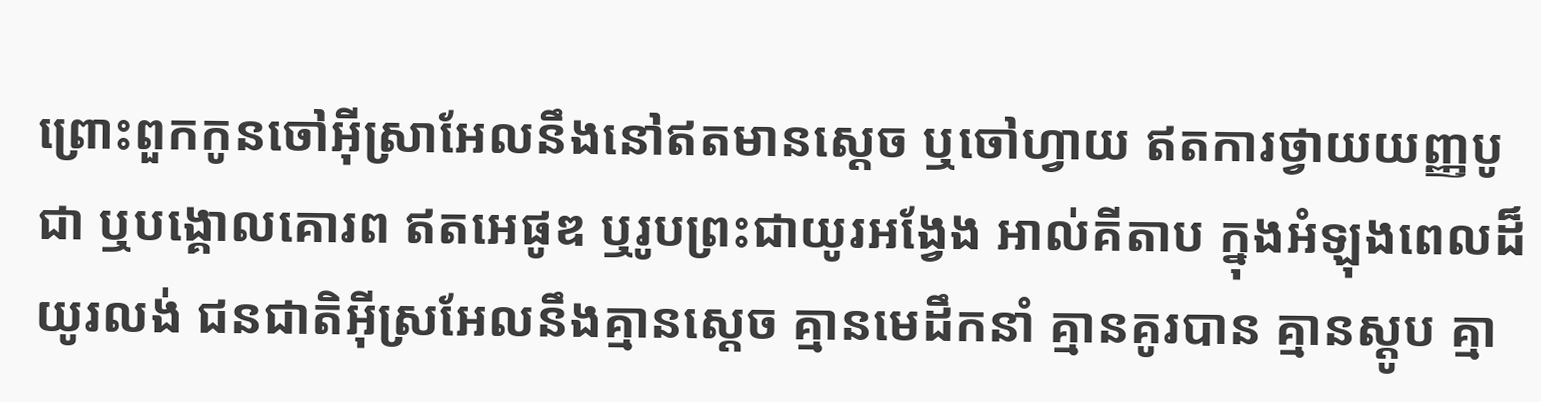ព្រោះពួកកូនចៅអ៊ីស្រាអែលនឹងនៅឥតមានស្តេច ឬចៅហ្វាយ ឥតការថ្វាយយញ្ញបូជា ឬបង្គោលគោរព ឥតអេផូឌ ឬរូបព្រះជាយូរអង្វែង អាល់គីតាប ក្នុងអំឡុងពេលដ៏យូរលង់ ជនជាតិអ៊ីស្រអែលនឹងគ្មានស្ដេច គ្មានមេដឹកនាំ គ្មានគូរបាន គ្មានស្ដូប គ្មា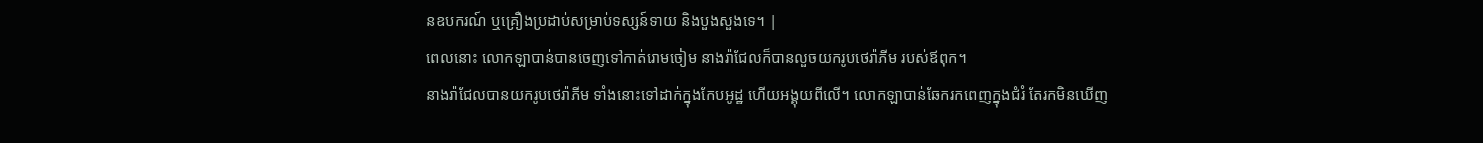នឧបករណ៍ ឬគ្រឿងប្រដាប់សម្រាប់ទស្សន៍ទាយ និងបួងសួងទេ។ |
ពេលនោះ លោកឡាបាន់បានចេញទៅកាត់រោមចៀម នាងរ៉ាជែលក៏បានលួចយករូបថេរ៉ាភីម របស់ឪពុក។
នាងរ៉ាជែលបានយករូបថេរ៉ាភីម ទាំងនោះទៅដាក់ក្នុងកែបអូដ្ឋ ហើយអង្គុយពីលើ។ លោកឡាបាន់ឆែករកពេញក្នុងជំរំ តែរកមិនឃើញ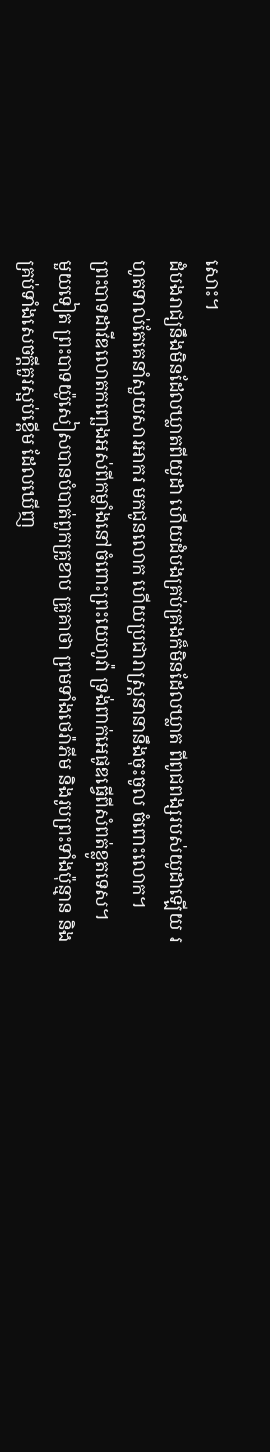សោះ។
ដំបងរាជ្យនឹងមិនដែលឃ្លាតពីយូដា ហើយដំបងគ្រប់គ្រងក៏មិនដែលឃ្លាត ពីពូជពង្សរបស់យូដាឡើយ រហូតទាល់តែគេនាំសួយសារអាករ មកជូនលោក ហើយប្រជារាស្រ្តនានានឹងចុះចូល ចំពោះលោក។
ព្រះបាទដាវីឌលោតកញ្ឆេងអស់ពីកម្លាំងនៅចំពោះព្រះយេហូវ៉ា ទ្រង់ពាក់អេផូឌធ្វើពីសំពត់ខ្លូតទេស។
មួយទៀត ព្រះបាទយ៉ូសៀសបានបំបាត់ពួកគ្រូខាប គ្រូគាថា ព្រមទាំងថេរ៉ាភីម និងរូបព្រះទាំងប៉ុន្មាន និងគ្រប់ទាំងសេចក្ដីគួរស្អប់ខ្ពើម ដែលឃើញ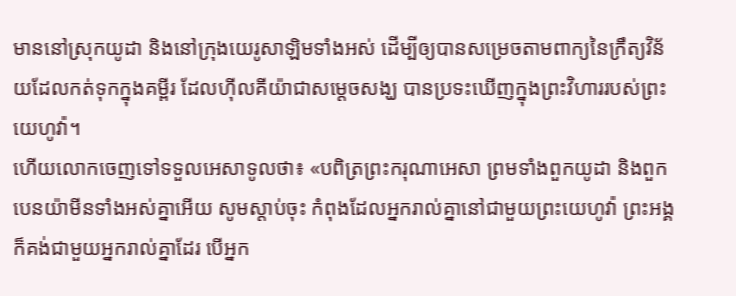មាននៅស្រុកយូដា និងនៅក្រុងយេរូសាឡិមទាំងអស់ ដើម្បីឲ្យបានសម្រេចតាមពាក្យនៃក្រឹត្យវិន័យដែលកត់ទុកក្នុងគម្ពីរ ដែលហ៊ីលគីយ៉ាជាសម្ដេចសង្ឃ បានប្រទះឃើញក្នុងព្រះវិហាររបស់ព្រះយេហូវ៉ា។
ហើយលោកចេញទៅទទួលអេសាទូលថា៖ «បពិត្រព្រះករុណាអេសា ព្រមទាំងពួកយូដា និងពួកបេនយ៉ាមីនទាំងអស់គ្នាអើយ សូមស្តាប់ចុះ កំពុងដែលអ្នករាល់គ្នានៅជាមួយព្រះយេហូវ៉ា ព្រះអង្គក៏គង់ជាមួយអ្នករាល់គ្នាដែរ បើអ្នក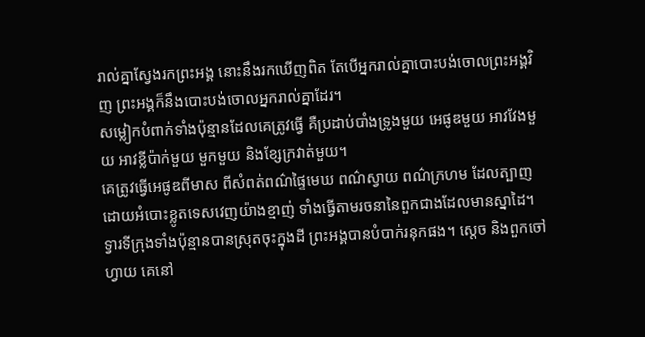រាល់គ្នាស្វែងរកព្រះអង្គ នោះនឹងរកឃើញពិត តែបើអ្នករាល់គ្នាបោះបង់ចោលព្រះអង្គវិញ ព្រះអង្គក៏នឹងបោះបង់ចោលអ្នករាល់គ្នាដែរ។
សម្លៀកបំពាក់ទាំងប៉ុន្មានដែលគេត្រូវធ្វើ គឺប្រដាប់បាំងទ្រូងមួយ អេផូឌមួយ អាវវែងមួយ អាវខ្លីប៉ាក់មួយ មួកមួយ និងខ្សែក្រវាត់មួយ។
គេត្រូវធ្វើអេផូឌពីមាស ពីសំពត់ពណ៌ផ្ទៃមេឃ ពណ៌ស្វាយ ពណ៌ក្រហម ដែលត្បាញដោយអំបោះខ្លូតទេសវេញយ៉ាងខ្មាញ់ ទាំងធ្វើតាមរចនានៃពួកជាងដែលមានស្នាដៃ។
ទ្វារទីក្រុងទាំងប៉ុន្មានបានស្រុតចុះក្នុងដី ព្រះអង្គបានបំបាក់រនុកផង។ ស្តេច និងពួកចៅហ្វាយ គេនៅ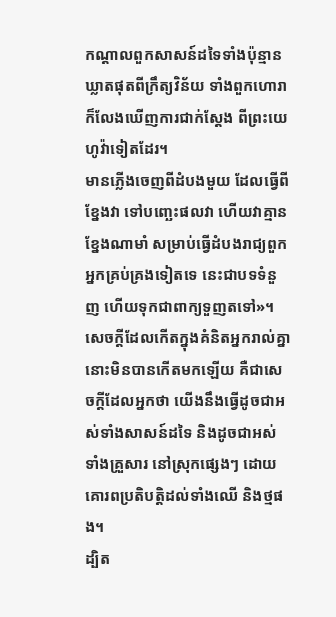កណ្ដាលពួកសាសន៍ដទៃទាំងប៉ុន្មាន ឃ្លាតផុតពីក្រឹត្យវិន័យ ទាំងពួកហោរាក៏លែងឃើញការជាក់ស្តែង ពីព្រះយេហូវ៉ាទៀតដែរ។
មានភ្លើងចេញពីដំបងមួយ ដែលធ្វើពីខ្នែងវា ទៅបញ្ឆេះផលវា ហើយវាគ្មានខ្នែងណាមាំ សម្រាប់ធ្វើដំបងរាជ្យពួកអ្នកគ្រប់គ្រងទៀតទេ នេះជាបទទំនួញ ហើយទុកជាពាក្យទួញតទៅ»។
សេចក្ដីដែលកើតក្នុងគំនិតអ្នករាល់គ្នា នោះមិនបានកើតមកឡើយ គឺជាសេចក្ដីដែលអ្នកថា យើងនឹងធ្វើដូចជាអស់ទាំងសាសន៍ដទៃ និងដូចជាអស់ទាំងគ្រួសារ នៅស្រុកផ្សេងៗ ដោយគោរពប្រតិបត្តិដល់ទាំងឈើ និងថ្មផង។
ដ្បិត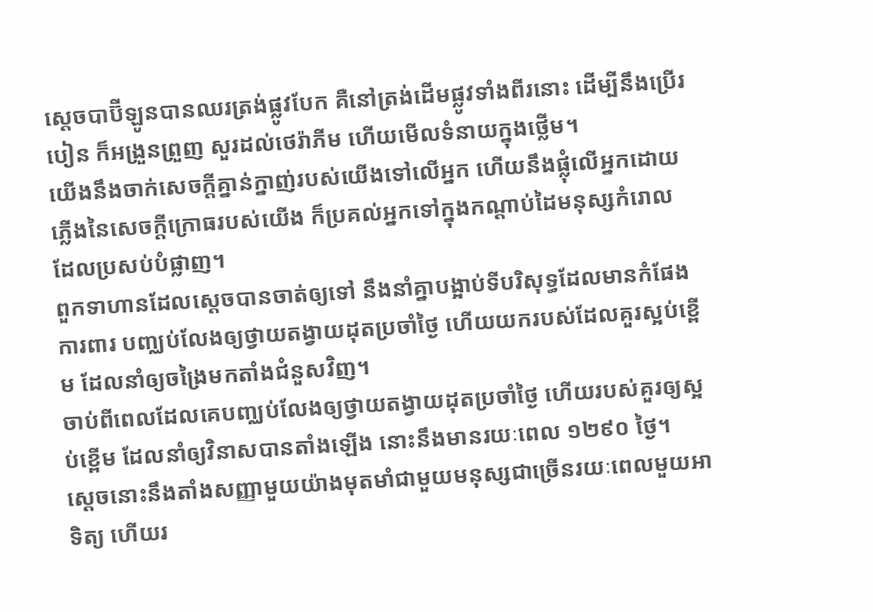ស្តេចបាប៊ីឡូនបានឈរត្រង់ផ្លូវបែក គឺនៅត្រង់ដើមផ្លូវទាំងពីរនោះ ដើម្បីនឹងប្រើរបៀន ក៏អង្រួនព្រួញ សួរដល់ថេរ៉ាភីម ហើយមើលទំនាយក្នុងថ្លើម។
យើងនឹងចាក់សេចក្ដីគ្នាន់ក្នាញ់របស់យើងទៅលើអ្នក ហើយនឹងផ្លុំលើអ្នកដោយភ្លើងនៃសេចក្ដីក្រោធរបស់យើង ក៏ប្រគល់អ្នកទៅក្នុងកណ្ដាប់ដៃមនុស្សកំរោល ដែលប្រសប់បំផ្លាញ។
ពួកទាហានដែលស្ដេចបានចាត់ឲ្យទៅ នឹងនាំគ្នាបង្អាប់ទីបរិសុទ្ធដែលមានកំផែងការពារ បញ្ឈប់លែងឲ្យថ្វាយតង្វាយដុតប្រចាំថ្ងៃ ហើយយករបស់ដែលគួរស្អប់ខ្ពើម ដែលនាំឲ្យចង្រៃមកតាំងជំនួសវិញ។
ចាប់ពីពេលដែលគេបញ្ឈប់លែងឲ្យថ្វាយតង្វាយដុតប្រចាំថ្ងៃ ហើយរបស់គួរឲ្យស្អប់ខ្ពើម ដែលនាំឲ្យវិនាសបានតាំងឡើង នោះនឹងមានរយៈពេល ១២៩០ ថ្ងៃ។
ស្ដេចនោះនឹងតាំងសញ្ញាមួយយ៉ាងមុតមាំជាមួយមនុស្សជាច្រើនរយៈពេលមួយអាទិត្យ ហើយរ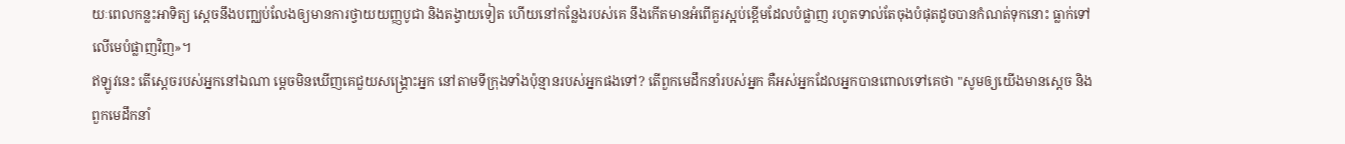យៈពេលកន្លះអាទិត្យ ស្ដេចនឹងបញ្ឈប់លែងឲ្យមានការថ្វាយយញ្ញបូជា និងតង្វាយទៀត ហើយនៅកន្លែងរបស់គេ នឹងកើតមានអំពើគួរស្អប់ខ្ពើមដែលបំផ្លាញ រហូតទាល់តែចុងបំផុតដូចបានកំណត់ទុកនោះ ធ្លាក់ទៅលើមេបំផ្លាញវិញ»។
ឥឡូវនេះ តើស្តេចរបស់អ្នកនៅឯណា ម្ដេចមិនឃើញគេជួយសង្គ្រោះអ្នក នៅតាមទីក្រុងទាំងប៉ុន្មានរបស់អ្នកផងទៅ? តើពួកមេដឹកនាំរបស់អ្នក គឺអស់អ្នកដែលអ្នកបានពោលទៅគេថា "សូមឲ្យយើងមានស្តេច និងពួកមេដឹកនាំ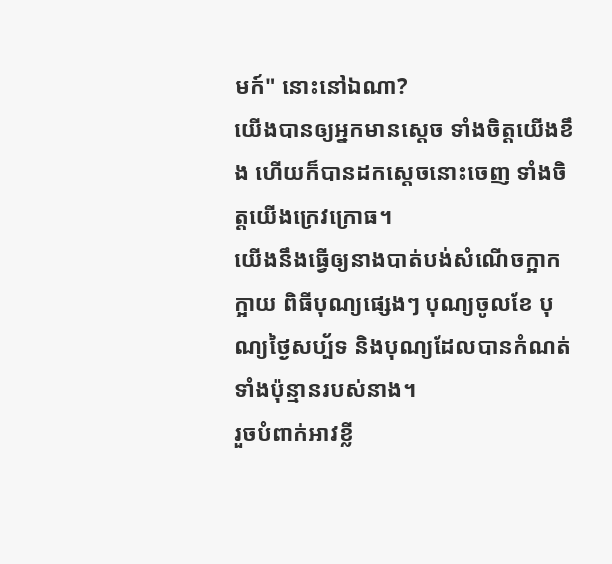មក៍" នោះនៅឯណា?
យើងបានឲ្យអ្នកមានស្តេច ទាំងចិត្តយើងខឹង ហើយក៏បានដកស្តេចនោះចេញ ទាំងចិត្តយើងក្រេវក្រោធ។
យើងនឹងធ្វើឲ្យនាងបាត់បង់សំណើចក្អាកក្អាយ ពិធីបុណ្យផ្សេងៗ បុណ្យចូលខែ បុណ្យថ្ងៃសប្ប័ទ និងបុណ្យដែលបានកំណត់ទាំងប៉ុន្មានរបស់នាង។
រួចបំពាក់អាវខ្លី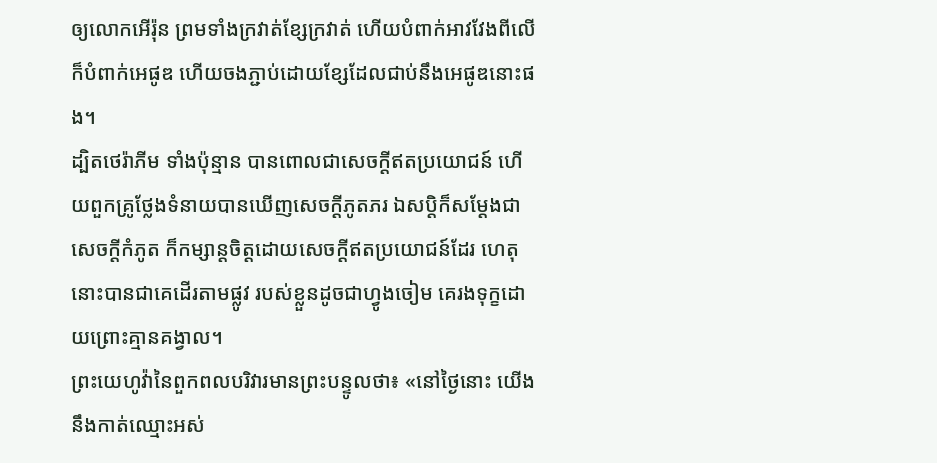ឲ្យលោកអើរ៉ុន ព្រមទាំងក្រវាត់ខ្សែក្រវាត់ ហើយបំពាក់អាវវែងពីលើ ក៏បំពាក់អេផូឌ ហើយចងភ្ជាប់ដោយខ្សែដែលជាប់នឹងអេផូឌនោះផង។
ដ្បិតថេរ៉ាភីម ទាំងប៉ុន្មាន បានពោលជាសេចក្ដីឥតប្រយោជន៍ ហើយពួកគ្រូថ្លែងទំនាយបានឃើញសេចក្ដីភូតភរ ឯសប្តិក៏សម្ដែងជាសេចក្ដីកំភូត ក៏កម្សាន្តចិត្តដោយសេចក្ដីឥតប្រយោជន៍ដែរ ហេតុនោះបានជាគេដើរតាមផ្លូវ របស់ខ្លួនដូចជាហ្វូងចៀម គេរងទុក្ខដោយព្រោះគ្មានគង្វាល។
ព្រះយេហូវ៉ានៃពួកពលបរិវារមានព្រះបន្ទូលថា៖ «នៅថ្ងៃនោះ យើងនឹងកាត់ឈ្មោះអស់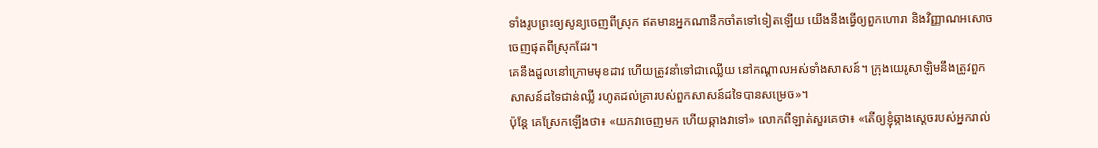ទាំងរូបព្រះឲ្យសូន្យចេញពីស្រុក ឥតមានអ្នកណានឹកចាំតទៅទៀតឡើយ យើងនឹងធ្វើឲ្យពួកហោរា និងវិញ្ញាណអសោចចេញផុតពីស្រុកដែរ។
គេនឹងដួលនៅក្រោមមុខដាវ ហើយត្រូវនាំទៅជាឈ្លើយ នៅកណ្ដាលអស់ទាំងសាសន៍។ ក្រុងយេរូសាឡិមនឹងត្រូវពួកសាសន៍ដទៃជាន់ឈ្លី រហូតដល់គ្រារបស់ពួកសាសន៍ដទៃបានសម្រេច»។
ប៉ុន្តែ គេស្រែកឡើងថា៖ «យកវាចេញមក ហើយឆ្កាងវាទៅ» លោកពីឡាត់សួរគេថា៖ «តើឲ្យខ្ញុំឆ្កាងស្តេចរបស់អ្នករាល់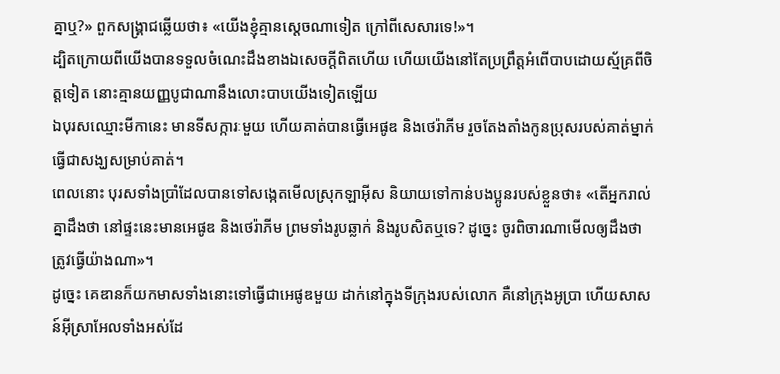គ្នាឬ?» ពួកសង្គ្រាជឆ្លើយថា៖ «យើងខ្ញុំគ្មានស្តេចណាទៀត ក្រៅពីសេសារទេ!»។
ដ្បិតក្រោយពីយើងបានទទួលចំណេះដឹងខាងឯសេចក្ដីពិតហើយ ហើយយើងនៅតែប្រព្រឹត្តអំពើបាបដោយស្ម័គ្រពីចិត្តទៀត នោះគ្មានយញ្ញបូជាណានឹងលោះបាបយើងទៀតឡើយ
ឯបុរសឈ្មោះមីកានេះ មានទីសក្ការៈមួយ ហើយគាត់បានធ្វើអេផូឌ និងថេរ៉ាភីម រួចតែងតាំងកូនប្រុសរបស់គាត់ម្នាក់ ធ្វើជាសង្ឃសម្រាប់គាត់។
ពេលនោះ បុរសទាំងប្រាំដែលបានទៅសង្កេតមើលស្រុកឡាអ៊ីស និយាយទៅកាន់បងប្អូនរបស់ខ្លួនថា៖ «តើអ្នករាល់គ្នាដឹងថា នៅផ្ទះនេះមានអេផូឌ និងថេរ៉ាភីម ព្រមទាំងរូបឆ្លាក់ និងរូបសិតឬទេ? ដូច្នេះ ចូរពិចារណាមើលឲ្យដឹងថាត្រូវធ្វើយ៉ាងណា»។
ដូច្នេះ គេឌានក៏យកមាសទាំងនោះទៅធ្វើជាអេផូឌមួយ ដាក់នៅក្នុងទីក្រុងរបស់លោក គឺនៅក្រុងអូប្រា ហើយសាសន៍អ៊ីស្រាអែលទាំងអស់ដែ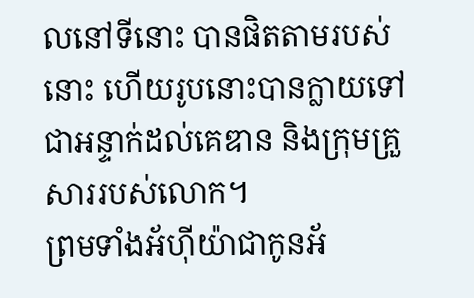លនៅទីនោះ បានផិតតាមរបស់នោះ ហើយរូបនោះបានក្លាយទៅជាអន្ទាក់ដល់គេឌាន និងក្រុមគ្រួសាររបស់លោក។
ព្រមទាំងអ័ហ៊ីយ៉ាជាកូនអ័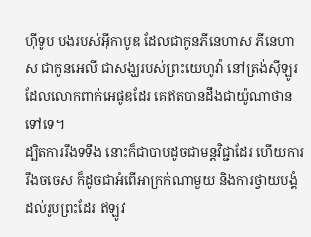ហ៊ីទូប បងរបស់អ៊ីកាបូឌ ដែលជាកូនភីនេហាស ភីនេហាស ជាកូនអេលី ជាសង្ឃរបស់ព្រះយេហូវ៉ា នៅត្រង់ស៊ីឡូរ ដែលលោកពាក់អេផូឌដែរ គេឥតបានដឹងជាយ៉ូណាថានទៅទេ។
ដ្បិតការរឹងទទឹង នោះក៏ជាបាបដូចជាមន្តវិជ្ជាដែរ ហើយការរឹងចចេស ក៏ដូចជាអំពើអាក្រក់ណាមួយ និងការថ្វាយបង្គំដល់រូបព្រះដែរ ឥឡូវ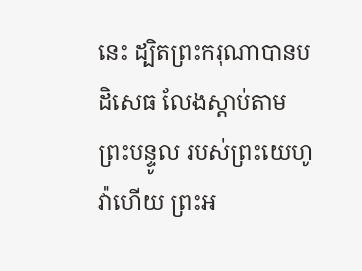នេះ ដ្បិតព្រះករុណាបានបដិសេធ លែងស្តាប់តាមព្រះបន្ទូល របស់ព្រះយេហូវ៉ាហើយ ព្រះអ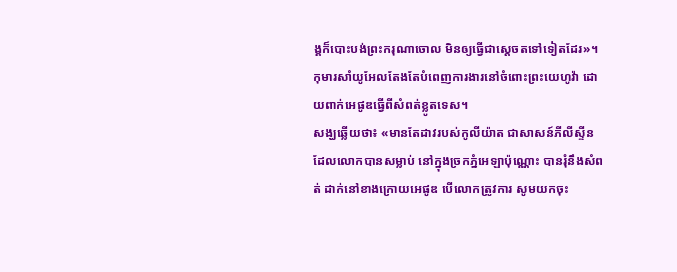ង្គក៏បោះបង់ព្រះករុណាចោល មិនឲ្យធ្វើជាស្តេចតទៅទៀតដែរ»។
កុមារសាំយូអែលតែងតែបំពេញការងារនៅចំពោះព្រះយេហូវ៉ា ដោយពាក់អេផូឌធ្វើពីសំពត់ខ្លូតទេស។
សង្ឃឆ្លើយថា៖ «មានតែដាវរបស់កូលីយ៉ាត ជាសាសន៍ភីលីស្ទីន ដែលលោកបានសម្លាប់ នៅក្នុងច្រកភ្នំអេឡាប៉ុណ្ណោះ បានរុំនឹងសំពត់ ដាក់នៅខាងក្រោយអេផូឌ បើលោកត្រូវការ សូមយកចុះ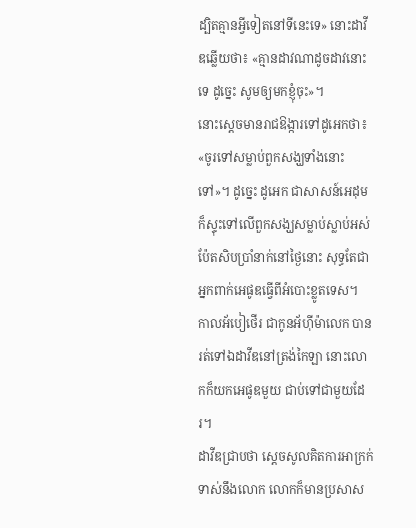ដ្បិតគ្មានអ្វីទៀតនៅទីនេះទេ» នោះដាវីឌឆ្លើយថា៖ «គ្មានដាវណាដូចដាវនោះទេ ដូច្នេះ សូមឲ្យមកខ្ញុំចុះ»។
នោះស្តេចមានរាជឱង្ការទៅដូអេកថា៖ «ចូរទៅសម្លាប់ពួកសង្ឃទាំងនោះទៅ»។ ដូច្នេះ ដូអេក ជាសាសន៍អេដុម ក៏ស្ទុះទៅលើពួកសង្ឃសម្លាប់ស្លាប់អស់ប៉ែតសិបប្រាំនាក់នៅថ្ងៃនោះ សុទ្ធតែជាអ្នកពាក់អេផូឌធ្វើពីអំបោះខ្លូតទេស។
កាលអ័បៀថើរ ជាកូនអ័ហ៊ីម៉ាលេក បានរត់ទៅឯដាវីឌនៅត្រង់កៃឡា នោះលោកក៏យកអេផូឌមួយ ជាប់ទៅជាមួយដែរ។
ដាវីឌជ្រាបថា ស្ដេចសូលគិតការអាក្រក់ទាស់នឹងលោក លោកក៏មានប្រសាស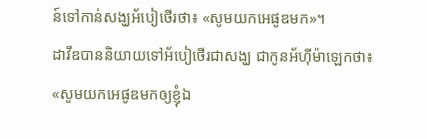ន៍ទៅកាន់សង្ឃអ័បៀថើរថា៖ «សូមយកអេផូឌមក»។
ដាវីឌបាននិយាយទៅអ័បៀថើរជាសង្ឃ ជាកូនអ័ហ៊ីម៉ាឡេកថា៖ «សូមយកអេផូឌមកឲ្យខ្ញុំឯ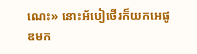ណេះ» នោះអ័បៀថើរក៏យកអេផូឌមក